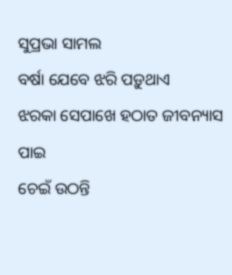ସୁପ୍ରଭା ସାମଲ
ବର୍ଷା ଯେବେ ଝରି ପଡ଼ୁଥାଏ
ଝରକା ସେପାଖେ ହଠାତ ଜୀବନ୍ୟାସ ପାଇ
ଚେଇଁ ଉଠନ୍ତି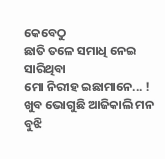କେବେଠୁ
ଛାତି ତଳେ ସମାଧି ନେଇ ସାରିଥିବା
ମୋ ନିରୀହ ଇଛାମାନେ... !
ଖୁବ ଭୋଗୁଛି ଆଜିକାଲି ମନ ବୁଝି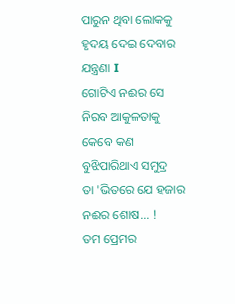ପାରୁନ ଥିବା ଲୋକକୁ
ହୃଦୟ ଦେଇ ଦେବାର ଯନ୍ତ୍ରଣା I
ଗୋଟିଏ ନଈର ସେ ନିରବ ଆକୁଳତାକୁ
କେବେ କଣ ବୁଝିପାରିଥାଏ ସମୁଦ୍ର
ତା 'ଭିତରେ ଯେ ହଜାର ନଈର ଶୋଷ... !
ତମ ପ୍ରେମର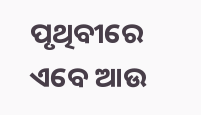ପୃଥିବୀରେ ଏବେ ଆଉ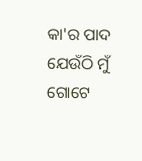କା'ର ପାଦ
ଯେଉଁଠି ମୁଁ ଗୋଟେ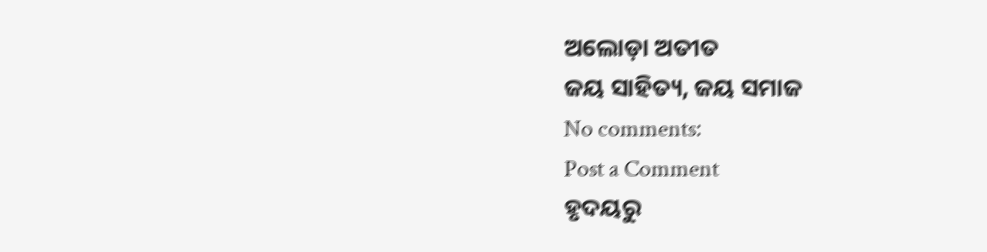ଅଲୋଡ଼ା ଅତୀତ
ଜୟ ସାହିତ୍ୟ, ଜୟ ସମାଜ
No comments:
Post a Comment
ହୃଦୟରୁ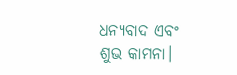ଧନ୍ୟବାଦ ଏବଂ ଶୁଭ କାମନା।